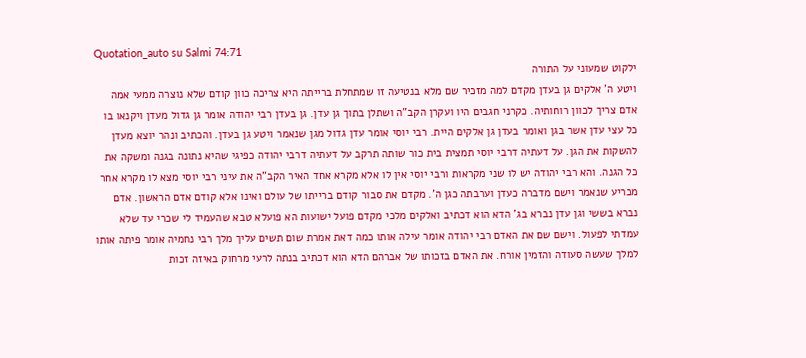Quotation_auto su Salmi 74:71
ילקוט שמעוני על התורה
ויטע ה' אלקים גן בעדן מקדם למה מזכיר שם מלא בנטיעה זו שמתחלת ברייתה היא צריכה כוון קודם שלא נוצרה ממעי אמה אדם צריך לכוון רוחותיה. כקרני חגבים היו ועקרן הקב"ה ושתלן בתוך גן עדן. גן בעדן רבי יהודה אומר גן גדול מעדן ויקנאו בו כל עצי עדן אשר בגן ואומר בעדן גן אלקים היית. רבי יוסי אומר עדן גדול מגן שנאמר ויטע גן בעדן. והכתיב ונהר יוצא מעדן להשקות את הגן. על דעתיה דרבי יוסי תמצית בית כור שותה תרקב על דעתיה דרבי יהודה כפיגי שהיא נתונה בגנה ומשקה את כל הגנה. והא רבי יהודה יש לו שני מקראות ורבי יוסי אין לו אלא מקרא אחד האיר הקב"ה את עיני רבי יוסי מצא לו מקרא אחר מכריע שנאמר וישם מדברה כעדן וערבתה כגן ה'. מקדם את סבור קודם ברייתו של עולם ואינו אלא קודם אדם הראשון. אדם נברא בששי וגן עדן נברא בג' הדא הוא דכתיב ואלקים מלכי מקדם פועל ישועות הא פועלא טבא שהעמיד לי שכרי עד שלא עמדתי לפעול. וישם שם את האדם רבי יהודה אומר עילה אותו כמה דאת אמרת שום תשים עליך מלך רבי נחמיה אומר פיתה אותו למלך שעשה סעודה והזמין אורח. את האדם בזכותו של אברהם הדא הוא דכתיב בנתה לרעי מרחוק באיזה זכות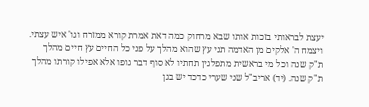יעצת לבראותי בזכות אותו שבא מרחוק כמה דאת אמרת קורא ממזרח וגו' איש עצתי. ויצמח ה' אלקים מן האדמה תני עץ שהוא מהלך על פני כל החיים עץ חיים מהלך ת"ק שנה וכל מי בראשית מתפלגין תחתיו לא סוף דבר גופו אלא אפילו קורתו מהלך ת"ק שנה. (יד) אריב"ל שני שערי כדכד יש בגן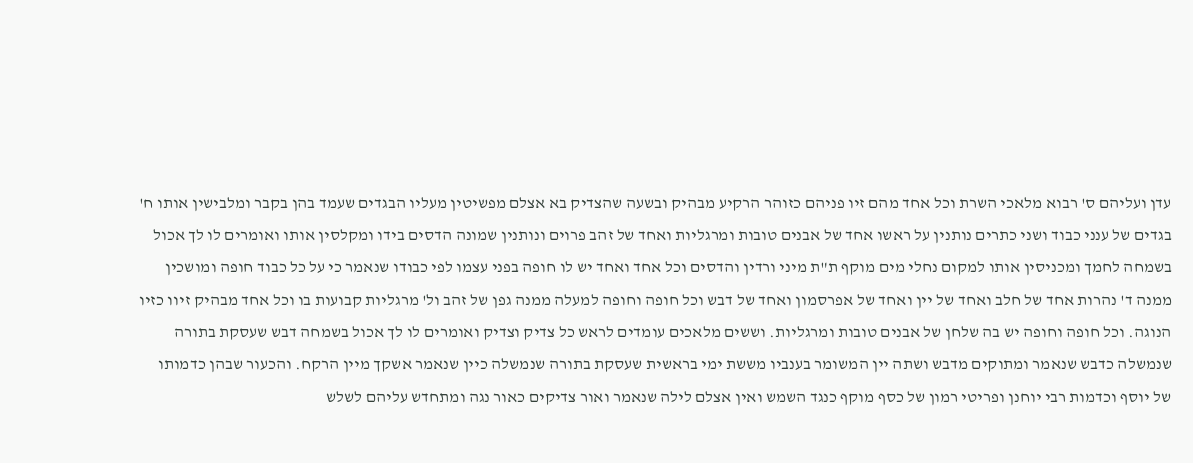עדן ועליהם ס' רבוא מלאכי השרת וכל אחד מהם זיו פניהם כזוהר הרקיע מבהיק ובשעה שהצדיק בא אצלם מפשיטין מעליו הבגדים שעמד בהן בקבר ומלבישין אותו ח' בגדים של ענני כבוד ושני כתרים נותנין על ראשו אחד של אבנים טובות ומרגליות ואחד של זהב פרוים ונותנין שמונה הדסים בידו ומקלסין אותו ואומרים לו לך אכול בשמחה לחמך ומכניסין אותו למקום נחלי מים מוקף ת"ת מיני ורדין והדסים וכל אחד ואחד יש לו חופה בפני עצמו לפי כבודו שנאמר כי על כל כבוד חופה ומושכין ממנה ד' נהרות אחד של חלב ואחד של יין ואחד של אפרסמון ואחד של דבש וכל חופה וחופה למעלה ממנה גפן של זהב ול' מרגליות קבועות בו וכל אחד מבהיק זיוו כזיו הנוגה. וכל חופה וחופה יש בה שלחן של אבנים טובות ומרגליות. וששים מלאכים עומדים לראש כל צדיק וצדיק ואומרים לו לך אכול בשמחה דבש שעסקת בתורה שנמשלה כדבש שנאמר ומתוקים מדבש ושתה יין המשומר בענביו מששת ימי בראשית שעסקת בתורה שנמשלה כיין שנאמר אשקך מיין הרקח. והכעור שבהן כדמותו של יוסף וכדמות רבי יוחנן ופריטי רמון של כסף מוקף כנגד השמש ואין אצלם לילה שנאמר ואור צדיקים כאור נגה ומתחדש עליהם לשלש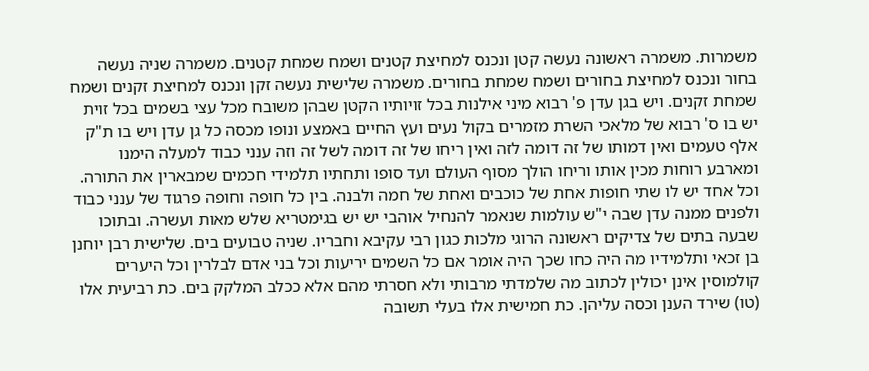משמרות. משמרה ראשונה נעשה קטן ונכנס למחיצת קטנים ושמח שמחת קטנים. משמרה שניה נעשה בחור ונכנס למחיצת בחורים ושמח שמחת בחורים. משמרה שלישית נעשה זקן ונכנס למחיצת זקנים ושמח שמחת זקנים. ויש בגן עדן פ' רבוא מיני אילנות בכל זויותיו הקטן שבהן משובח מכל עצי בשמים בכל זוית יש בו ס' רבוא של מלאכי השרת מזמרים בקול נעים ועץ החיים באמצע ונופו מכסה כל גן עדן ויש בו ת"ק אלף טעמים ואין דמותו של זה דומה לזה ואין ריחו של זה דומה לשל זה וזה ענני כבוד למעלה הימנו ומארבע רוחות מכין אותו וריחו הולך מסוף העולם ועד סופו ותחתיו תלמידי חכמים שמבארין את התורה. וכל אחד יש לו שתי חופות אחת של כוכבים ואחת של חמה ולבנה. בין כל חופה וחופה פרגוד של ענני כבוד ולפנים ממנה עדן שבה י"ש עולמות שנאמר להנחיל אוהבי יש יש בגימטריא שלש מאות ועשרה. ובתוכו שבעה בתים של צדיקים ראשונה הרוגי מלכות כגון רבי עקיבא וחבריו. שניה טבועים בים. שלישית רבן יוחנן בן זכאי ותלמידיו מה היה כחו שכך היה אומר אם כל השמים יריעות וכל בני אדם לבלרין וכל היערים קולמוסין אינן יכולין לכתוב מה שלמדתי מרבותי ולא חסרתי מהם אלא ככלב המלקק בים. כת רביעית אלו (טו) שירד הענן וכסה עליהן. כת חמישית אלו בעלי תשובה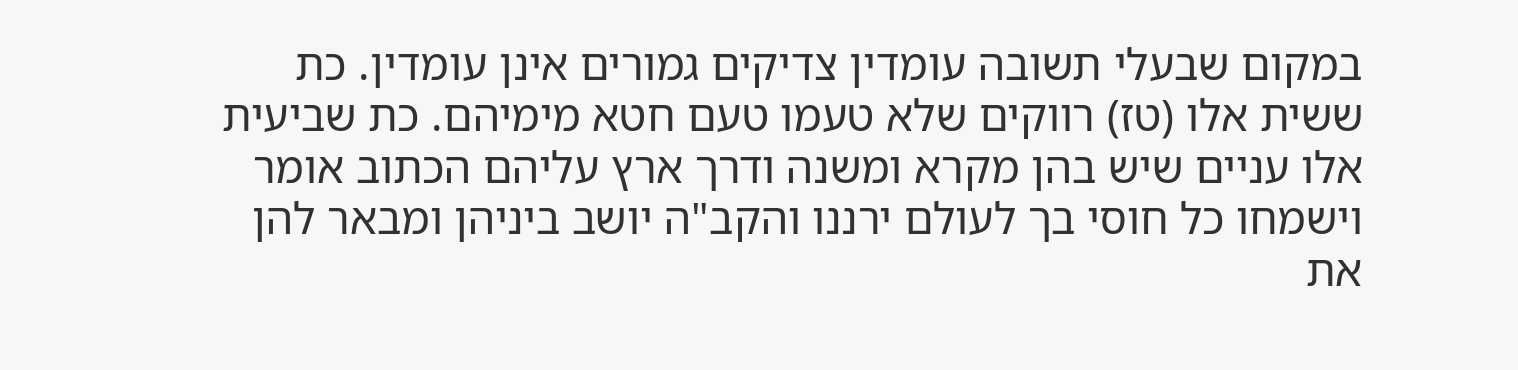במקום שבעלי תשובה עומדין צדיקים גמורים אינן עומדין. כת ששית אלו (טז) רווקים שלא טעמו טעם חטא מימיהם. כת שביעית אלו עניים שיש בהן מקרא ומשנה ודרך ארץ עליהם הכתוב אומר וישמחו כל חוסי בך לעולם ירננו והקב"ה יושב ביניהן ומבאר להן את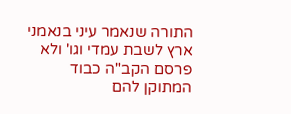התורה שנאמר עיני בנאמני ארץ לשבת עמדי וגו' ולא פרסם הקב"ה כבוד המתוקן להם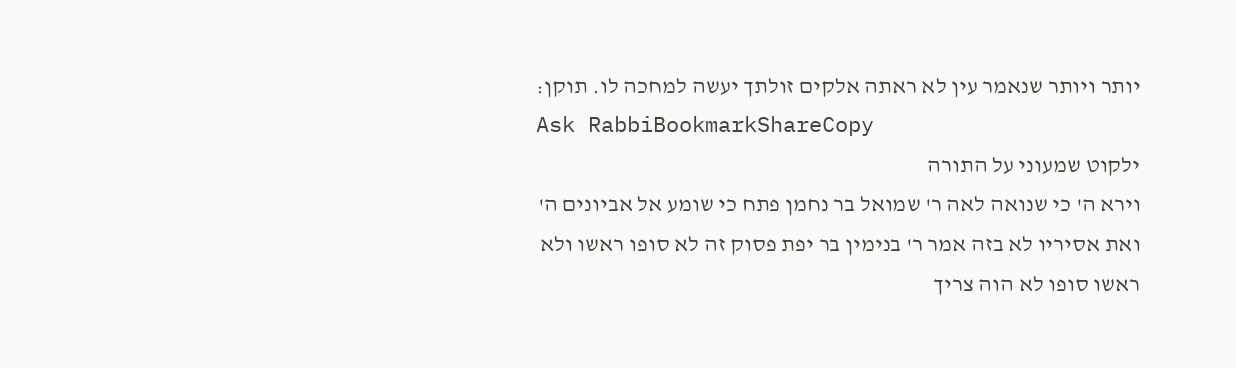יותר ויותר שנאמר עין לא ראתה אלקים זולתך יעשה למחכה לו. תוקן:
Ask RabbiBookmarkShareCopy
ילקוט שמעוני על התורה
וירא ה' כי שנואה לאה ר' שמואל בר נחמן פתח כי שומע אל אביונים ה' ואת אסיריו לא בזה אמר ר' בנימין בר יפת פסוק זה לא סופו ראשו ולא ראשו סופו לא הוה צריך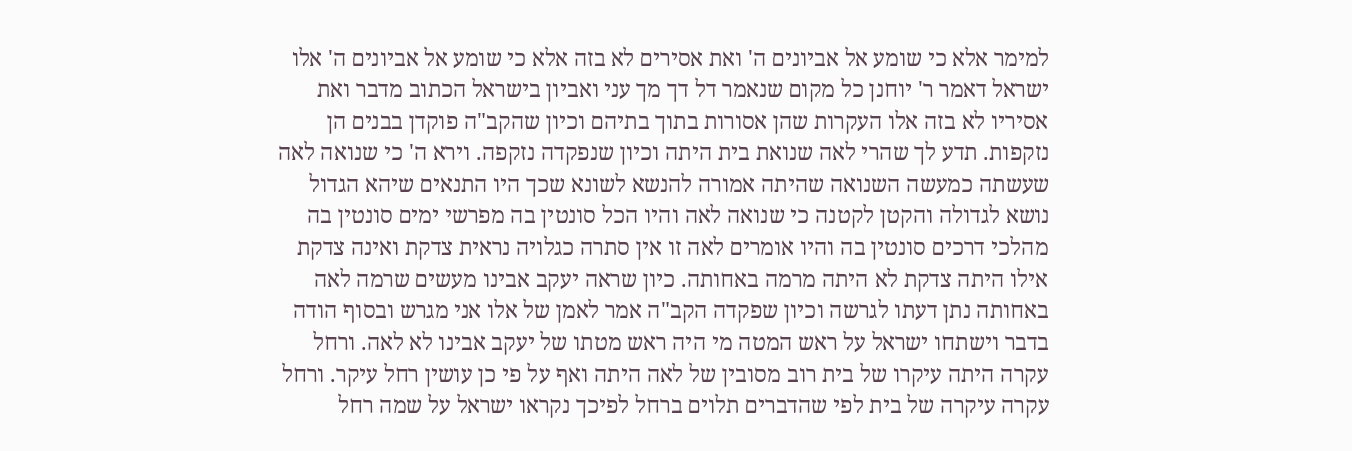למימר אלא כי שומע אל אביונים ה' ואת אסירים לא בזה אלא כי שומע אל אביונים ה' אלו ישראל דאמר ר' יוחנן כל מקום שנאמר דל דך מך עני ואביון בישראל הכתוב מדבר ואת אסיריו לא בזה אלו העקרות שהן אסורות בתוך בתיהם וכיון שהקב"ה פוקדן בבנים הן נזקפות. תדע לך שהרי לאה שנואת בית היתה וכיון שנפקדה נזקפה. וירא ה' כי שנואה לאה שעשתה כמעשה השנואה שהיתה אמורה להנשא לשונא שכך היו התנאים שיהא הגדול נושא לגדולה והקטן לקטנה כי שנואה לאה והיו הכל סונטין בה מפרשי ימים סונטין בה מהלכי דרכים סונטין בה והיו אומרים לאה זו אין סתרה כגלויה נראית צדקת ואינה צדקת אילו היתה צדקת לא היתה מרמה באחותה. כיון שראה יעקב אבינו מעשים שרמה לאה באחותה נתן דעתו לגרשה וכיון שפקדה הקב"ה אמר לאמן של אלו אני מגרש ובסוף הודה בדבר וישתחו ישראל על ראש המטה מי היה ראש מטתו של יעקב אבינו לא לאה. ורחל עקרה היתה עיקרו של בית רוב מסובין של לאה היתה ואף על פי כן עושין רחל עיקר. ורחל עקרה עיקרה של בית לפי שהדברים תלוים ברחל לפיכך נקראו ישראל על שמה רחל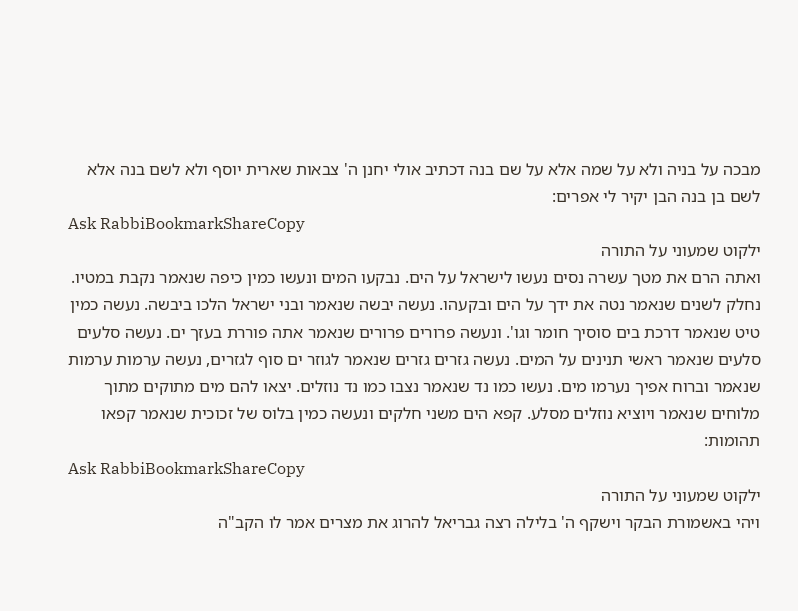מבכה על בניה ולא על שמה אלא על שם בנה דכתיב אולי יחנן ה' צבאות שארית יוסף ולא לשם בנה אלא לשם בן בנה הבן יקיר לי אפרים:
Ask RabbiBookmarkShareCopy
ילקוט שמעוני על התורה
ואתה הרם את מטך עשרה נסים נעשו לישראל על הים. נבקעו המים ונעשו כמין כיפה שנאמר נקבת במטיו. נחלק לשנים שנאמר נטה את ידך על הים ובקעהו. נעשה יבשה שנאמר ובני ישראל הלכו ביבשה. נעשה כמין טיט שנאמר דרכת בים סוסיך חומר וגו'. ונעשה פרורים פרורים שנאמר אתה פוררת בעזך ים. נעשה סלעים סלעים שנאמר ראשי תנינים על המים. נעשה גזרים גזרים שנאמר לגוזר ים סוף לגזרים, נעשה ערמות ערמות שנאמר וברוח אפיך נערמו מים. נעשו כמו נד שנאמר נצבו כמו נד נוזלים. יצאו להם מים מתוקים מתוך מלוחים שנאמר ויוציא נוזלים מסלע. קפא הים משני חלקים ונעשה כמין בלוס של זכוכית שנאמר קפאו תהומות:
Ask RabbiBookmarkShareCopy
ילקוט שמעוני על התורה
ויהי באשמורת הבקר וישקף ה' בלילה רצה גבריאל להרוג את מצרים אמר לו הקב"ה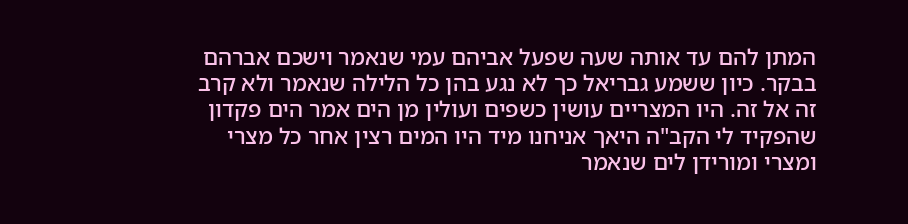המתן להם עד אותה שעה שפעל אביהם עמי שנאמר וישכם אברהם בבקר. כיון ששמע גבריאל כך לא נגע בהן כל הלילה שנאמר ולא קרב זה אל זה. היו המצריים עושין כשפים ועולין מן הים אמר הים פקדון שהפקיד לי הקב"ה היאך אניחנו מיד היו המים רצין אחר כל מצרי ומצרי ומורידן לים שנאמר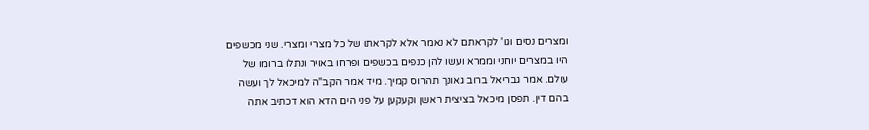ומצרים נסים וגו' לקראתם לא נאמר אלא לקראתו של כל מצרי ומצרי. שני מכשפים היו במצרים יוחני וממרא ועשו להן כנפים בכשפים ופרחו באויר ונתלו ברומו של עולם. אמר גבריאל ברוב גאונך תהרוס קמיך. מיד אמר הקב"ה למיכאל לך ועשה בהם דין. תפסן מיכאל בציצית ראשן וקעקען על פני הים הדא הוא דכתיב אתה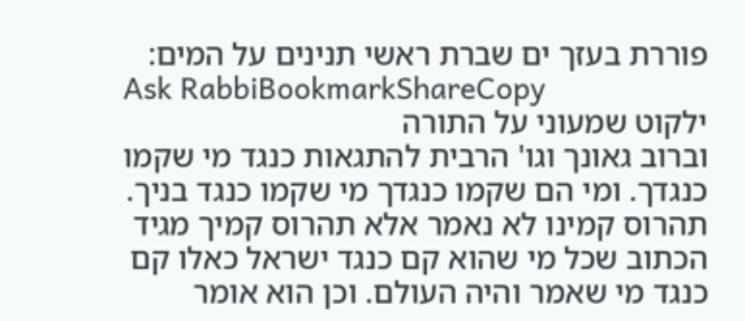פוררת בעזך ים שברת ראשי תנינים על המים:
Ask RabbiBookmarkShareCopy
ילקוט שמעוני על התורה
וברוב גאונך וגו' הרבית להתגאות כנגד מי שקמו כנגדך. ומי הם שקמו כנגדך מי שקמו כנגד בניך. תהרוס קמינו לא נאמר אלא תהרוס קמיך מגיד הכתוב שכל מי שהוא קם כנגד ישראל כאלו קם כנגד מי שאמר והיה העולם. וכן הוא אומר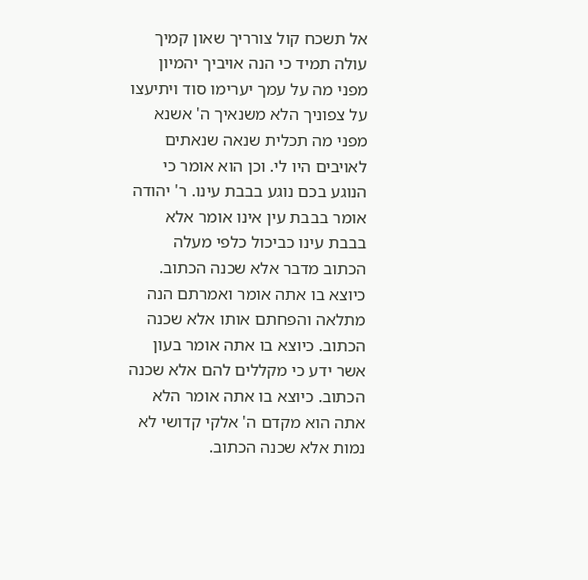אל תשכח קול צורריך שאון קמיך עולה תמיד כי הנה אויביך יהמיון מפני מה על עמך יערימו סוד ויתיעצו על צפוניך הלא משנאיך ה' אשנא מפני מה תכלית שנאה שנאתים לאויבים היו לי. וכן הוא אומר כי הנוגע בכם נוגע בבבת עינו. ר' יהודה אומר בבבת עין אינו אומר אלא בבבת עינו כביכול כלפי מעלה הכתוב מדבר אלא שכנה הכתוב. כיוצא בו אתה אומר ואמרתם הנה מתלאה והפחתם אותו אלא שכנה הכתוב. כיוצא בו אתה אומר בעון אשר ידע כי מקללים להם אלא שכנה הכתוב. כיוצא בו אתה אומר הלא אתה הוא מקדם ה' אלקי קדושי לא נמות אלא שכנה הכתוב.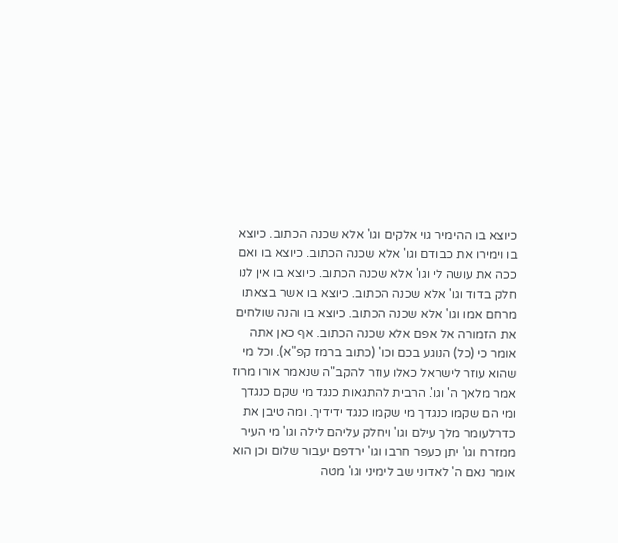כיוצא בו ההימיר גוי אלקים וגו' אלא שכנה הכתוב. כיוצא בו וימירו את כבודם וגו' אלא שכנה הכתוב. כיוצא בו ואם ככה את עושה לי וגו' אלא שכנה הכתוב. כיוצא בו אין לנו חלק בדוד וגו' אלא שכנה הכתוב. כיוצא בו אשר בצאתו מרחם אמו וגו' אלא שכנה הכתוב. כיוצא בו והנה שולחים את הזמורה אל אפם אלא שכנה הכתוב. אף כאן אתה אומר כי (כל) הנוגע בכם וכו' (כתוב ברמז קפ"א). וכל מי שהוא עוזר לישראל כאלו עוזר להקב"ה שנאמר אורו מרוז אמר מלאך ה' וגו'. הרבית להתגאות כנגד מי שקם כנגדך ומי הם שקמו כנגדך מי שקמו כנגד ידידיך. ומה טיבן את כדרלעומר מלך עילם וגו' ויחלק עליהם לילה וגו' מי העיר ממזרח וגו' יתן כעפר חרבו וגו' ירדפם יעבור שלום וכן הוא אומר נאם ה' לאדוני שב לימיני וגו' מטה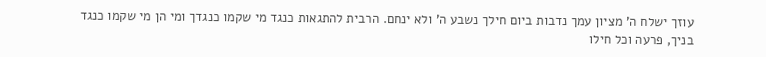עוזך ישלח ה' מציון עמך נדבות ביום חילך נשבע ה' ולא ינחם. הרבית להתגאות כנגד מי שקמו כנגדך ומי הן מי שקמו כנגד בניך, פרעה וכל חילו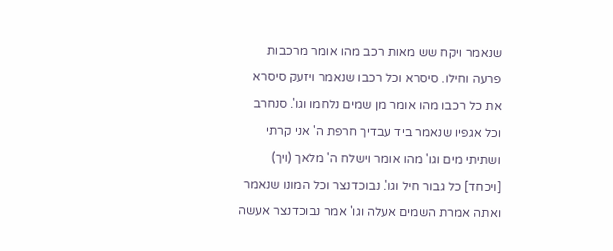שנאמר ויקח שש מאות רכב מהו אומר מרכבות פרעה וחילו. סיסרא וכל רכבו שנאמר ויזעק סיסרא את כל רכבו מהו אומר מן שמים נלחמו וגו'. סנחרב וכל אגפיו שנאמר ביד עבדיך חרפת ה' אני קרתי ושתיתי מים וגו' מהו אומר וישלח ה' מלאך (ויך) [ויכחד] כל גבור חיל וגו'. נבוכדנצר וכל המונו שנאמר ואתה אמרת השמים אעלה וגו' אמר נבוכדנצר אעשה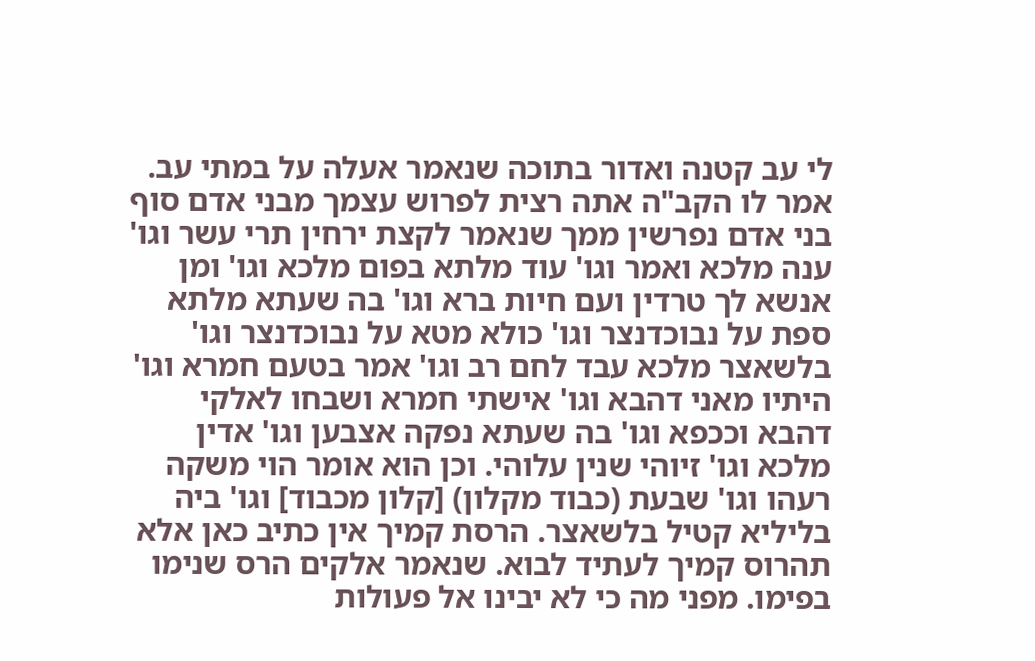לי עב קטנה ואדור בתוכה שנאמר אעלה על במתי עב. אמר לו הקב"ה אתה רצית לפרוש עצמך מבני אדם סוף בני אדם נפרשין ממך שנאמר לקצת ירחין תרי עשר וגו' ענה מלכא ואמר וגו' עוד מלתא בפום מלכא וגו' ומן אנשא לך טרדין ועם חיות ברא וגו' בה שעתא מלתא ספת על נבוכדנצר וגו' כולא מטא על נבוכדנצר וגו' בלשאצר מלכא עבד לחם רב וגו' אמר בטעם חמרא וגו' היתיו מאני דהבא וגו' אישתי חמרא ושבחו לאלקי דהבא וככפא וגו' בה שעתא נפקה אצבען וגו' אדין מלכא וגו' זיוהי שנין עלוהי. וכן הוא אומר הוי משקה רעהו וגו' שבעת (כבוד מקלון) [קלון מכבוד] וגו' ביה בליליא קטיל בלשאצר. הרסת קמיך אין כתיב כאן אלא תהרוס קמיך לעתיד לבוא. שנאמר אלקים הרס שנימו בפימו. מפני מה כי לא יבינו אל פעולות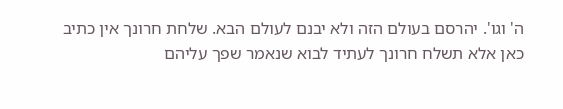ה' וגו'. יהרסם בעולם הזה ולא יבנם לעולם הבא. שלחת חרונך אין כתיב כאן אלא תשלח חרונך לעתיד לבוא שנאמר שפך עליהם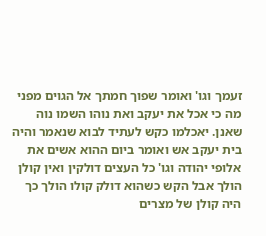זעמך וגו' ואומר שפוך חמתך אל הגוים מפני מה כי אכל את יעקב ואת נוהו השמו נוה שאנן. יאכלמו כקש לעתיד לבוא שנאמר והיה בית יעקב אש ואומר ביום ההוא אשים את אלופי יהודה וגו' כל העצים דולקין ואין קולן הולך אבל הקש כשהוא דולק קולו הולך כך היה קולן של מצרים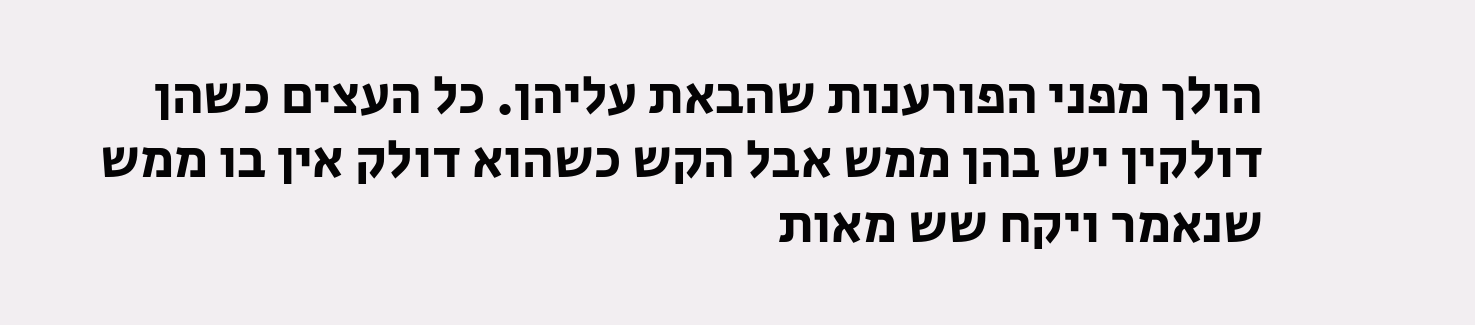הולך מפני הפורענות שהבאת עליהן. כל העצים כשהן דולקין יש בהן ממש אבל הקש כשהוא דולק אין בו ממש שנאמר ויקח שש מאות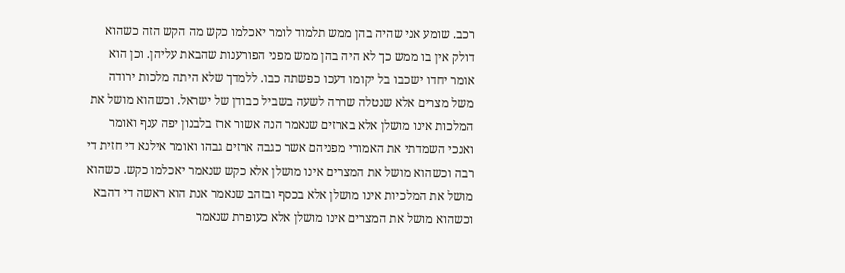רכב. שומע אני שהיה בהן ממש תלמוד לומר יאכלמו כקש מה הקש הזה כשהוא דולק אין בו ממש כך לא היה בהן ממש מפני הפורענות שהבאת עליהן. וכן הוא אומר יחדו ישכבו בל יקומו דעכו כפשתה כבו. ללמדך שלא היתה מלכות ירודה משל מצרים אלא שנטלה שררה לשעה בשביל כבודן של ישראל. וכשהוא מושל את המלכות אינו מושלן אלא בארזים שנאמר הנה אשור ארז בלבנון יפה ענף ואומר ואנכי השמדתי את האמורי מפניהם אשר כגבה ארזים גבהו ואומר אילנא די חזית די רבה וכשהוא מושל את המצרים אינו מושלן אלא כקש שנאמר יאכלמו כקש. כשהוא מושל את המלכיות אינו מושלן אלא בכסף ובזהב שנאמר אנת הוא ראשה די דהבא וכשהוא מושל את המצרים אינו מושלן אלא כעופרת שנאמר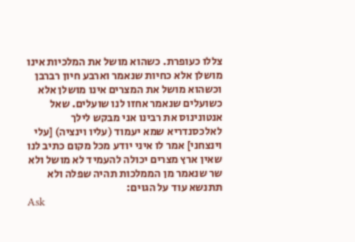צללו כעופרת. כשהוא מושל את המלכיות אינו מושלן אלא כחיות שנאמר וארבע חיון רברבן וכשהוא מושל את המצרים אינו מושלן אלא כשועלים שנאמר אחזו לנו שועלים. שאל אנטונינוס את רבינו אני מבקש לילך לאלכסנדריא שמא יעמוד (עליו וינציה) [עלי וינצחני] אמר לו איני יודע מכל מקום כתיב לנו שאין ארץ מצרים יכולה להעמיד לא מושל ולא שר שנאמר מן הממלכות תהיה שפלה ולא תתנשא עוד על הגוים:
Ask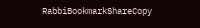RabbiBookmarkShareCopy